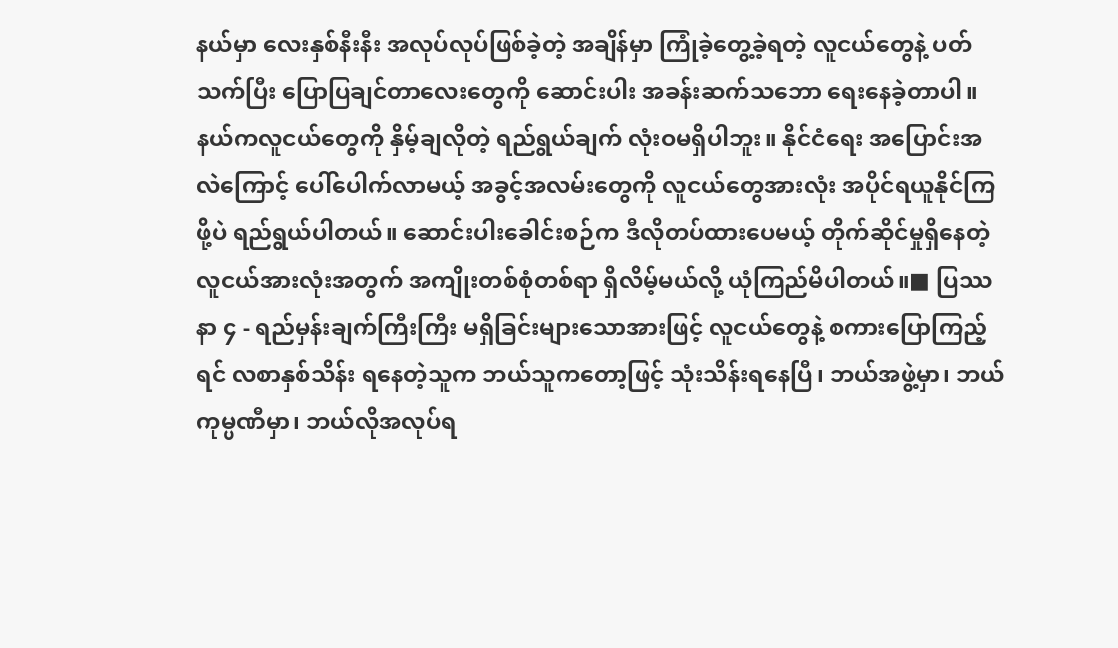နယ်မှာ လေးနှစ်နီးနီး အလုပ်လုပ်ဖြစ်ခဲ့တဲ့ အချိန်မှာ ကြုံခဲ့တွေ့ခဲ့ရတဲ့ လူငယ်တွေနဲ့ ပတ်သက်ပြီး ပြောပြချင်တာလေးတွေကို ဆောင်းပါး အခန်းဆက်သဘော ရေးနေခဲ့တာပါ။ နယ်ကလူငယ်တွေကို နှိမ့်ချလိုတဲ့ ရည်ရွယ်ချက် လုံးဝမရှိပါဘူး။ နိုင်ငံရေး အပြောင်းအလဲကြောင့် ပေါ်ပေါက်လာမယ့် အခွင့်အလမ်းတွေကို လူငယ်တွေအားလုံး အပိုင်ရယူနိုင်ကြဖို့ပဲ ရည်ရွယ်ပါတယ်။ ဆောင်းပါးခေါင်းစဉ်က ဒီလိုတပ်ထားပေမယ့် တိုက်ဆိုင်မှုရှိနေတဲ့ လူငယ်အားလုံးအတွက် အကျိုးတစ်စုံတစ်ရာ ရှိလိမ့်မယ်လို့ ယုံကြည်မိပါတယ်။■ ပြဿနာ ၄ - ရည်မှန်းချက်ကြီးကြီး မရှိခြင်းများသောအားဖြင့် လူငယ်တွေနဲ့ စကားပြောကြည့်ရင် လစာနှစ်သိန်း ရနေတဲ့သူက ဘယ်သူကတော့ဖြင့် သုံးသိန်းရနေပြီ၊ ဘယ်အဖွဲ့မှာ၊ ဘယ်ကုမ္ပဏီမှာ၊ ဘယ်လိုအလုပ်ရ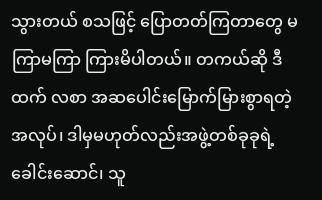သွားတယ် စသဖြင့် ပြောတတ်ကြတာတွေ မကြာမကြာ ကြားမိပါတယ်။ တကယ်ဆို ဒီထက် လစာ အဆပေါင်းမြောက်မြားစွာရတဲ့ အလုပ်၊ ဒါမှမဟုတ်လည်းအဖွဲ့တစ်ခုခုရဲ့ ခေါင်းဆောင်၊ သူ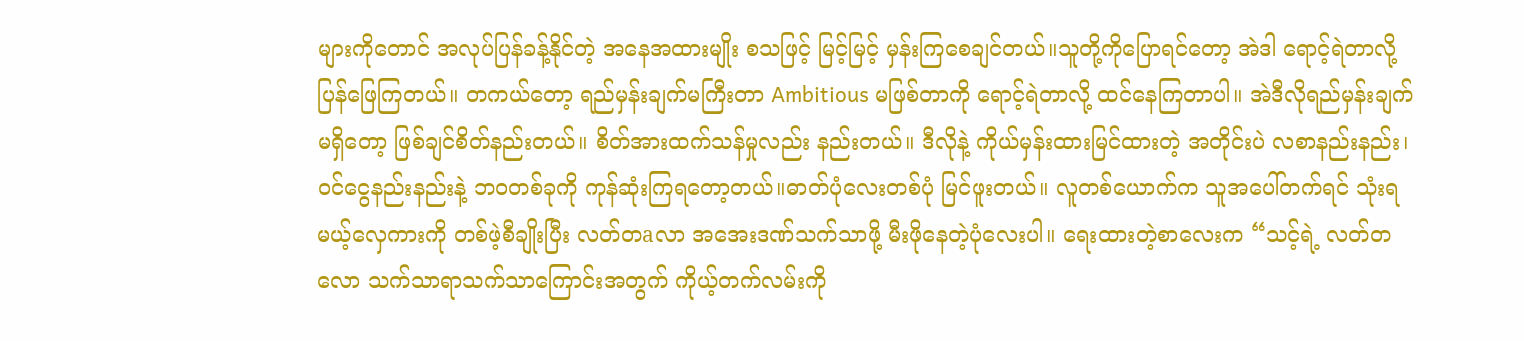များကိုတောင် အလုပ်ပြန်ခန့်နိုင်တဲ့ အနေအထားမျိုး စသဖြင့် မြင့်မြင့် မှန်းကြစေချင်တယ်။သူတို့ကိုပြောရင်တော့ အဲဒါ ရောင့်ရဲတာလို့ ပြန်ဖြေကြတယ်။ တကယ်တော့ ရည်မှန်းချက်မကြီးတာ Ambitious မဖြစ်တာကို ရောင့်ရဲတာလို့ ထင်နေကြတာပါ။ အဲဒီလိုရည်မှန်းချက်မရှိတော့ ဖြစ်ချင်စိတ်နည်းတယ်။ စိတ်အားထက်သန်မှုလည်း နည်းတယ်။ ဒီလိုနဲ့ ကိုယ်မှန်းထားမြင်ထားတဲ့ အတိုင်းပဲ လစာနည်းနည်း၊ ဝင်ငွေနည်းနည်းနဲ့ ဘဝတစ်ခုကို ကုန်ဆုံးကြရတော့တယ်။ဓာတ်ပုံလေးတစ်ပုံ မြင်ဖူးတယ်။ လူတစ်ယောက်က သူအပေါ်တက်ရင် သုံးရမယ့်လှေကားကို တစ်ဖဲ့စီချိုးပြီး လတ်တaလာ အအေးဒဏ်သက်သာဖို့ မီးဖိုနေတဲ့ပုံလေးပါ။ ရေးထားတဲ့စာလေးက “သင့်ရဲ့ လတ်တလော သက်သာရာသက်သာကြောင်းအတွက် ကိုယ့်တက်လမ်းကို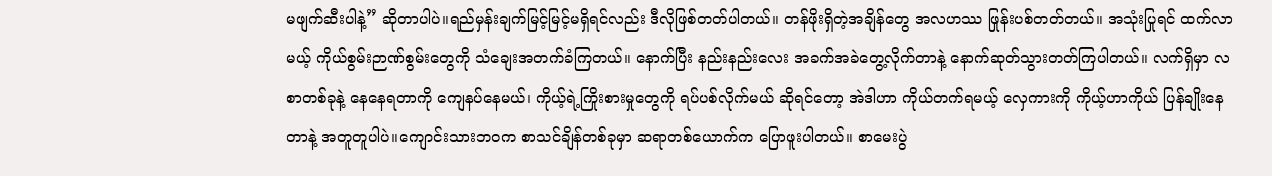မဖျက်ဆီးပါနဲ့” ဆိုတာပါပဲ။ရည်မှန်းချက်မြင့်မြင့်မရှိရင်လည်း ဒီလိုဖြစ်တတ်ပါတယ်။ တန်ဖိုးရှိတဲ့အချိန်တွေ အလဟဿ ဖြုန်းပစ်တတ်တယ်။ အသုံးပြုရင် ထက်လာမယ့် ကိုယ်စွမ်းဉာဏ်စွမ်းတွေကို သံချေးအတက်ခံကြတယ်။ နောက်ပြီး နည်းနည်းလေး အခက်အခဲတွေ့လိုက်တာနဲ့ နောက်ဆုတ်သွားတတ်ကြပါတယ်။ လက်ရှိမှာ လစာတစ်ခုနဲ့ နေနေရတာကို ကျေနပ်နေမယ်၊ ကိုယ့်ရဲ့ကြိုးစားမှုတွေကို ရပ်ပစ်လိုက်မယ် ဆိုရင်တော့ အဲဒါဟာ ကိုယ်တက်ရမယ့် လှေကားကို ကိုယ့်ဟာကိုယ် ပြန်ချိုးနေတာနဲ့ အတူတူပါပဲ။ကျောင်းသားဘဝက စာသင်ချိန်တစ်ခုမှာ ဆရာတစ်ယောက်က ပြောဖူးပါတယ်။ စာမေးပွဲ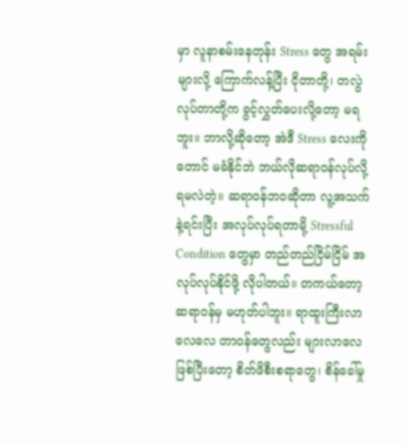မှာ လူနာစမ်းနေတုန်း Stress တွေ အရမ်းများလို့ ကြောက်လန့်ပြီး ငိုတာတို့၊ တလွဲလုပ်တာတို့က ခွင့်လွှတ်ပေးလို့တော့ မရဘူး။ ဘာလို့ဆိုတော့ အဲဒီ Stress လေးကိုတောင် မခံနိုင်ဘဲ ဘယ်လိုဆရာဝန်လုပ်လို့ ရမလဲတဲ့။ ဆရာဝန်ဘဝဆိုတာ လူ့အသက်နဲ့ရင်းပြီး အလုပ်လုပ်ရတာမို့ Stressful Condition တွေမှာ တည်တည်ငြိမ်ငြိမ် အလုပ်လုပ်နိုင်ဖို့ လိုပါတယ်။ တကယ်တော့ ဆရာဝန်မှ မဟုတ်ပါဘူး။ ရာထူးကြီးလာလေလေ တာဝန်တွေလည်း များလာလေဖြစ်ပြီးတော့ စိတ်ဖိစီးစရာတွေ၊ စိန်ခေါ်မှု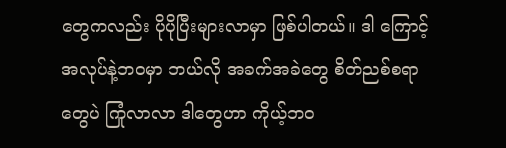တွေကလည်း ပိုပိုပြီးများလာမှာ ဖြစ်ပါတယ်။ ဒါ ကြောင့် အလုပ်နဲ့ဘဝမှာ ဘယ်လို အခက်အခဲတွေ စိတ်ညစ်စရာတွေပဲ ကြုံလာလာ ဒါတွေဟာ ကိုယ့်ဘဝ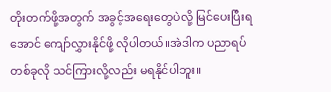တိုးတက်ဖို့အတွက် အခွင့်အရေးတွေပဲလို့ မြင်ပေးပြီးရအောင် ကျော်လွှားနိုင်ဖို့ လိုပါတယ်။အဲဒါက ပညာရပ်တစ်ခုလို သင်ကြားလို့လည်း မရနိုင်ပါဘူး။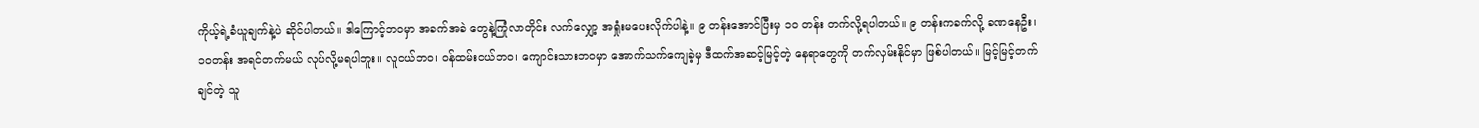ကိုယ့်ရဲ့ခံယူချက်နဲ့ပဲ ဆိုင်ပါတယ်။ ဒါကြောင့်ဘဝမှာ အခက်အခဲ တွေနဲ့ကြုံလာတိုင်း လက်လျှော့ အရှုံးမပေးလိုက်ပါနဲ့။ ၉ တန်းအောင်ပြီးမှ ၁၀ တန်း တက်လို့ရပါတယ်။ ၉ တန်းကခက်လို့ ခဏနေဦး၊ ၁၀တန်း အရင်တက်မယ် လုပ်လို့မရပါဘူး။ လူငယ်ဘဝ၊ ဝန်ထမ်းငယ်ဘဝ၊ ကျောင်းသားဘဝမှာ အောက်သက်ကျေခဲ့မှ ဒီထက်အဆင့်မြင့်တဲ့ နေရာတွေကို တက်လှမ်းနိုင်မှာ ဖြစ်ပါတယ်။ မြင့်မြင့်တက်ချင်တဲ့ သူ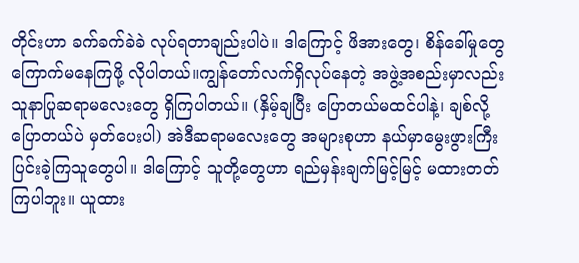တိုင်းဟာ ခက်ခက်ခဲခဲ လုပ်ရတာချည်းပါပဲ။ ဒါကြောင့် ဖိအားတွေ၊ စိန်ခေါ်မှုတွေ ကြောက်မနေကြဖို့ လိုပါတယ်။ကျွန်တော်လက်ရှိလုပ်နေတဲ့ အဖွဲ့အစည်းမှာလည်း သူနာပြုဆရာမလေးတွေ ရှိကြပါတယ်။ (နှိမ့်ချပြီး ပြောတယ်မထင်ပါနဲ့၊ ချစ်လို့ပြောတယ်ပဲ မှတ်ပေးပါ) အဲဒီဆရာမလေးတွေ အများစုဟာ နယ်မှာမွေးဖွားကြီး ပြင်းခဲ့ကြသူတွေပါ။ ဒါကြောင့် သူတို့တွေဟာ ရည်မှန်းချက်မြင့်မြင့် မထားတတ်ကြပါဘူး။ ယူထား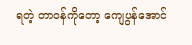ရတဲ့ တာဝန်ကိုတော့ ကျေပွန်အောင်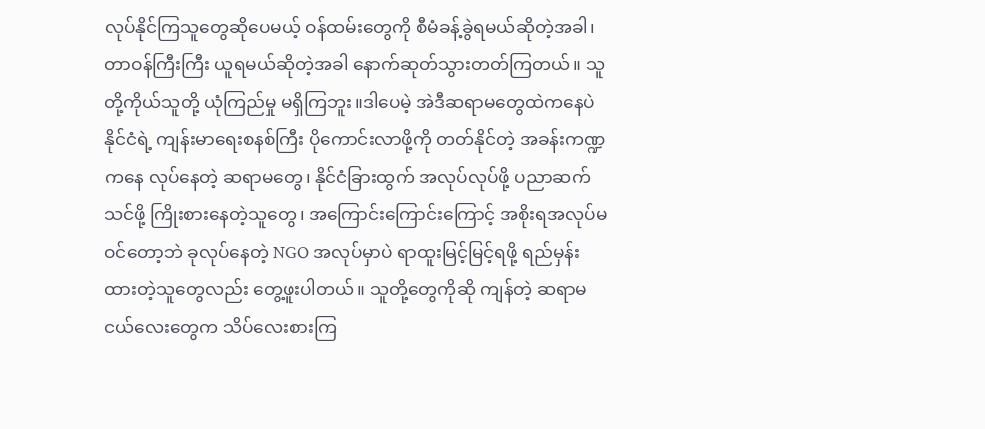လုပ်နိုင်ကြသူတွေဆိုပေမယ့် ဝန်ထမ်းတွေကို စီမံခန့်ခွဲရမယ်ဆိုတဲ့အခါ၊ တာဝန်ကြီးကြီး ယူရမယ်ဆိုတဲ့အခါ နောက်ဆုတ်သွားတတ်ကြတယ်။ သူတို့ကိုယ်သူတို့ ယုံကြည်မှု မရှိကြဘူး။ဒါပေမဲ့ အဲဒီဆရာမတွေထဲကနေပဲ နိုင်ငံရဲ့ ကျန်းမာရေးစနစ်ကြီး ပိုကောင်းလာဖို့ကို တတ်နိုင်တဲ့ အခန်းကဏ္ဍကနေ လုပ်နေတဲ့ ဆရာမတွေ၊ နိုင်ငံခြားထွက် အလုပ်လုပ်ဖို့ ပညာဆက်သင်ဖို့ ကြိုးစားနေတဲ့သူတွေ၊ အကြောင်းကြောင်းကြောင့် အစိုးရအလုပ်မဝင်တော့ဘဲ ခုလုပ်နေတဲ့ NGO အလုပ်မှာပဲ ရာထူးမြင့်မြင့်ရဖို့ ရည်မှန်းထားတဲ့သူတွေလည်း တွေ့ဖူးပါတယ်။ သူတို့တွေကိုဆို ကျန်တဲ့ ဆရာမငယ်လေးတွေက သိပ်လေးစားကြ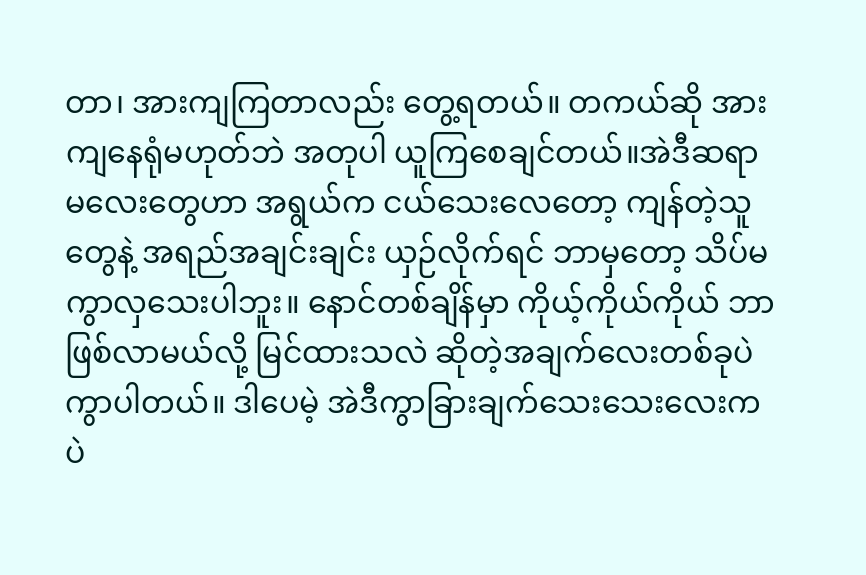တာ၊ အားကျကြတာလည်း တွေ့ရတယ်။ တကယ်ဆို အားကျနေရုံမဟုတ်ဘဲ အတုပါ ယူကြစေချင်တယ်။အဲဒီဆရာမလေးတွေဟာ အရွယ်က ငယ်သေးလေတော့ ကျန်တဲ့သူတွေနဲ့ အရည်အချင်းချင်း ယှဉ်လိုက်ရင် ဘာမှတော့ သိပ်မကွာလှသေးပါဘူး။ နောင်တစ်ချိန်မှာ ကိုယ့်ကိုယ်ကိုယ် ဘာဖြစ်လာမယ်လို့ မြင်ထားသလဲ ဆိုတဲ့အချက်လေးတစ်ခုပဲ ကွာပါတယ်။ ဒါပေမဲ့ အဲဒီကွာခြားချက်သေးသေးလေးကပဲ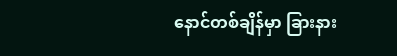နောင်တစ်ချိန်မှာ ခြားနား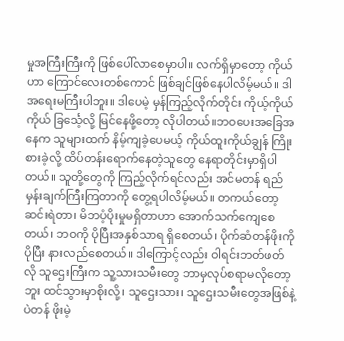မှုအကြီးကြီးကို ဖြစ်ပေါ်လာစေမှာပါ။ လက်ရှိမှာတော့ ကိုယ်ဟာ ကြောင်လေးတစ်ကောင် ဖြစ်ချင်ဖြစ်နေပါလိမ့်မယ်။ ဒါ အရေးမကြီးပါဘူး။ ဒါပေမဲ့ မှန်ကြည့်လိုက်တိုင်း ကိုယ့်ကိုယ်ကိုယ် ခြင်္သေ့လို့ မြင်နေဖို့တော့ လိုပါတယ်။ဘဝပေးအခြေအနေက သူများထက် နိမ့်ကျခဲ့ပေမယ့် ကိုယ်ထူးကိုယ်ချွန် ကြိုးစားခဲ့လို့ ထိပ်တန်းရောက်နေတဲ့သူတွေ နေရာတိုင်းမှာရှိပါတယ်။ သူတို့တွေကို ကြည့်လိုက်ရင်လည်း အင်မတန် ရည်မှန်းချက်ကြီးကြတာကို တွေ့ရပါလိမ့်မယ်။ တကယ်တော့ ဆင်းရဲတာ၊ မိဘပံ့ပိုးမှုမရှိတာဟာ အောက်သက်ကျေစေတယ်၊ ဘဝကို ပိုပြီးအနှစ်သာရ ရှိစေတယ်၊ ပိုက်ဆံတန်ဖိုးကို ပိုပြီး နားလည်စေတယ်။ ဒါကြောင့်လည်း ဝါရင်းဘတ်ဖတ်လို သူဌေးကြီးက သူ့သားသမီးတွေ ဘာမှလုပ်စရာမလိုတော့ဘူး ထင်သွားမှာစိုးလို့၊ သူဌေးသား၊ သူဌေးသမီးတွေအဖြစ်နဲ့ပဲတန် ဖိုးမဲ့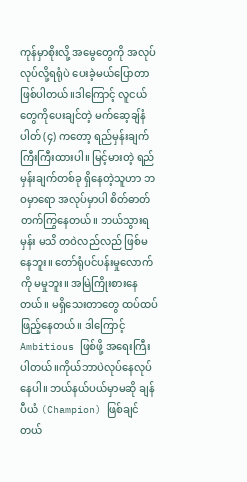ကုန်မှာစိုးလို့ အမွေတွေကို အလုပ်လုပ်လို့ရရုံပဲ ပေးခဲ့မယ်ပြောတာ ဖြစ်ပါတယ်။ဒါကြောင့် လူငယ်တွေကိုပေးချင်တဲ့ မက်ဆေ့ချ်နံပါတ် (၄) ကတော့ ရည်မှန်းချက် ကြီးကြီးထားပါ။ မြင့်မားတဲ့ ရည်မှန်းချက်တစ်ခု ရှိနေတဲ့သူဟာ ဘဝမှာရော အလုပ်မှာပါ စိတ်ဓာတ် တက်ကြွနေတယ်။ ဘယ်သွားရမှန်း မသိ တဝဲလည်လည် ဖြစ်မနေဘူး။ တော်ရုံပင်ပန်းမှုလောက်ကို မမှုဘူး။ အမြဲကြိုးစားနေတယ်။ မရှိသေးတာတွေ ထပ်ထပ်ဖြည့်နေတယ်။ ဒါကြောင့် Ambitious ဖြစ်ဖို့ အရေးကြီးပါတယ်။ကိုယ်ဘာပဲလုပ်နေလုပ်နေပါ။ ဘယ်နယ်ပယ်မှာမဆို ချန်ပီယံ (Champion) ဖြစ်ချင်တယ်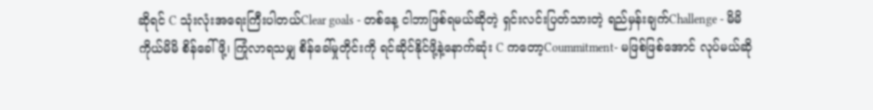ဆိုရင် C သုံးလုံးအရေးကြီးပါတယ်Clear goals - တစ်နေ့ ငါဘာဖြစ်ရမယ်ဆိုတဲ့ ရှင်းလင်းပြတ်သားတဲ့ ရည်မှန်းချက်Challenge - မိမိကိုယ်မိမိ စိန်ခေါ်ဖို့၊ ကြုံလာရသမျှ စိန်ခေါ်မှုတိုင်းကို ရင်ဆိုင်နိုင်ဖို့နဲ့နောက်ဆုံး C ကတော့Coummitment- မဖြစ်ဖြစ်အောင် လုပ်မယ်ဆို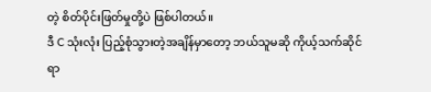တဲ့ စိတ်ပိုင်းဖြတ်မှုတို့ပဲ ဖြစ်ပါတယ်။
ဒီ C သုံးလုံး ပြည့်စုံသွားတဲ့အချိန်မှာတော့ ဘယ်သူမဆို ကိုယ့်သက်ဆိုင်ရာ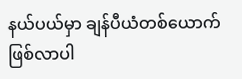နယ်ပယ်မှာ ချန်ပီယံတစ်ယောက် ဖြစ်လာပါ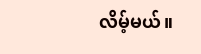လိမ့်မယ်။